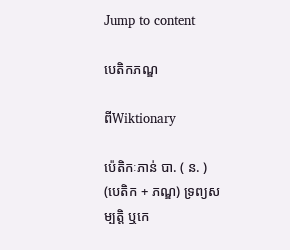Jump to content

បេតិកភណ្ឌ

ពីWiktionary

ប៉េតិកៈភាន់ បា. ( ន. ) (បេតិក + ភណ្ឌ) ទ្រព្យសម្បត្តិ ឬកេ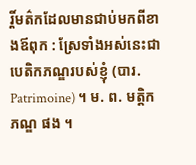រ្តិ៍មត៌កដែលមានជាប់មកពីខាងឪពុក : ស្រែទាំងអស់នេះជាបេតិកភណ្ឌរបស់ខ្ញុំ (បារ. Patrimoine) ។ ម. ព. មត្តិកភណ្ឌ ផង ។